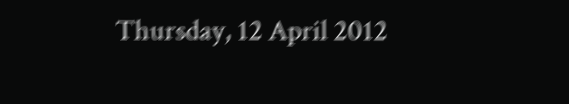Thursday, 12 April 2012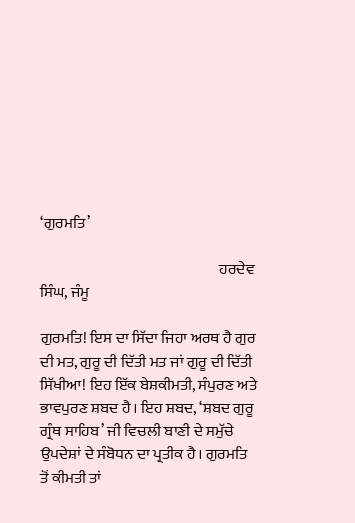‘ਗੁਰਮਤਿ’

                                                           ਹਰਦੇਵ ਸਿੰਘ, ਜੰਮੂ

ਗੁਰਮਤਿ! ਇਸ ਦਾ ਸਿੱਦਾ ਜਿਹਾ ਅਰਥ ਹੈ ਗੁਰ ਦੀ ਮਤ, ਗੁਰੂ ਦੀ ਦਿੱਤੀ ਮਤ ਜਾਂ ਗੁਰੂ ਦੀ ਦਿੱਤੀ ਸਿੱਖੀਆ! ਇਹ ਇੱਕ ਬੇਸ਼ਕੀਮਤੀ, ਸੰਪੁਰਣ ਅਤੇ ਭਾਵਪੁਰਣ ਸ਼ਬਦ ਹੈ। ਇਹ ਸ਼ਬਦ, ‘ਸ਼ਬਦ ਗੁਰੂ ਗ੍ਰੰਥ ਸਾਹਿਬ’ ਜੀ ਵਿਚਲੀ ਬਾਣੀ ਦੇ ਸਮੁੱਚੇ ਉਪਦੇਸ਼ਾਂ ਦੇ ਸੰਬੋਧਨ ਦਾ ਪ੍ਰਤੀਕ ਹੈ। ਗੁਰਮਤਿ ਤੋਂ ਕੀਮਤੀ ਤਾਂ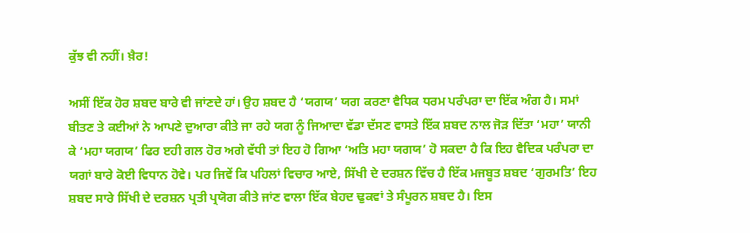ਕੁੱਝ ਵੀ ਨਹੀਂ। ਖ਼ੈਰ!

ਅਸੀਂ ਇੱਕ ਹੋਰ ਸ਼ਬਦ ਬਾਰੇ ਵੀ ਜਾਂਣਦੇ ਹਾਂ। ਉਹ ਸ਼ਬਦ ਹੈ ‘ਯਗਯ’ ਯਗ ਕਰਣਾ ਵੈਧਿਕ ਧਰਮ ਪਰੰਪਰਾ ਦਾ ਇੱਕ ਅੰਗ ਹੈ। ਸਮਾਂ ਬੀਤਣ ਤੇ ਕਈਆਂ ਨੇ ਆਪਣੇ ਦੁਆਰਾ ਕੀਤੇ ਜਾ ਰਹੇ ਯਗ ਨੂੰ ਜਿਆਦਾ ਵੱਡਾ ਦੱਸਣ ਵਾਸਤੇ ਇੱਕ ਸ਼ਬਦ ਨਾਲ ਜੋੜ ਦਿੱਤਾ ‘ਮਹਾ’ ਯਾਨੀ ਕੇ ‘ਮਹਾ ਯਗਯ’ ਫਿਰ ੲਹੀ ਗਲ ਹੋਰ ਅਗੇ ਵੱਧੀ ਤਾਂ ਇਹ ਹੋ ਗਿਆ ‘ਅਤਿ ਮਹਾ ਯਗਯ’ ਹੋ ਸਕਦਾ ਹੈ ਕਿ ਇਹ ਵੈਦਿਕ ਪਰੰਪਰਾ ਦਾ ਯਗਾਂ ਬਾਰੇ ਕੋਈ ਵਿਧਾਨ ਹੋਵੇ। ਪਰ ਜਿਵੇਂ ਕਿ ਪਹਿਲਾਂ ਵਿਚਾਰ ਆਏ, ਸਿੱਖੀ ਦੇ ਦਰਸ਼ਨ ਵਿੱਚ ਹੈ ਇੱਕ ਮਜਬੂਤ ਸ਼ਬਦ ‘ਗੁਰਮਤਿ’ ਇਹ ਸ਼ਬਦ ਸਾਰੇ ਸਿੱਖੀ ਦੇ ਦਰਸ਼ਨ ਪ੍ਰਤੀ ਪ੍ਰਯੋਗ ਕੀਤੇ ਜਾਂਣ ਵਾਲਾ ਇੱਕ ਬੇਹਦ ਢੁਕਵਾਂ ਤੇ ਸੰਪੂਰਨ ਸ਼ਬਦ ਹੈ। ਇਸ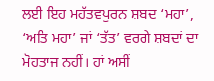ਲਈ ਇਹ ਮਹੱਤਵਪੁਰਨ ਸ਼ਬਦ ‘ਮਹਾ’, ‘ਅਤਿ ਮਹਾ’ ਜਾਂ ‘ਤੱਤ’ ਵਰਗੇ ਸ਼ਬਦਾਂ ਦਾ ਮੋਹਤਾਜ ਨਹੀਂ। ਹਾਂ ਅਸੀਂ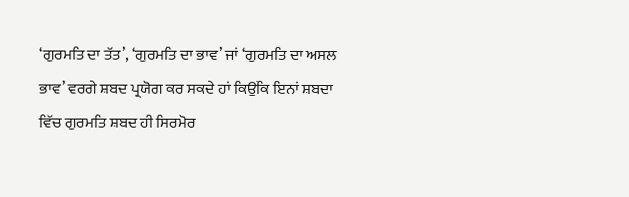‘ਗੁਰਮਤਿ ਦਾ ਤੱਤ’, ‘ਗੁਰਮਤਿ ਦਾ ਭਾਵ’ ਜਾਂ ‘ਗੁਰਮਤਿ ਦਾ ਅਸਲ ਭਾਵ’ ਵਰਗੇ ਸ਼ਬਦ ਪ੍ਰਯੋਗ ਕਰ ਸਕਦੇ ਹਾਂ ਕਿਉਂਕਿ ਇਨਾਂ ਸ਼ਬਦਾ ਵਿੱਚ ਗੁਰਮਤਿ ਸ਼ਬਦ ਹੀ ਸਿਰਮੋਰ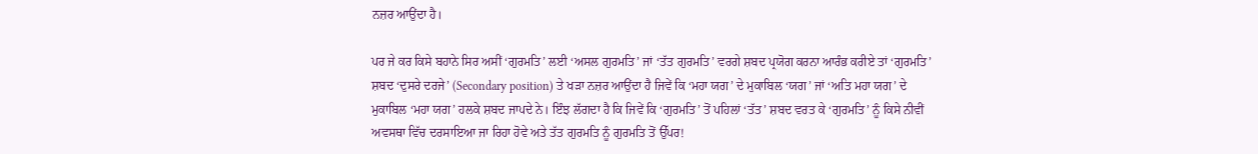ਨਜ਼ਰ ਆਉਂਦਾ ਹੈ।

ਪਰ ਜੇ ਕਰ ਕਿਸੇ ਬਹਾਨੇ ਸਿਰ ਅਸੀਂ ‘ਗੁਰਮਤਿ’ ਲਈ ‘ਅਸਲ ਗੁਰਮਤਿ’ ਜਾਂ ‘ਤੱਤ ਗੁਰਮਤਿ’ ਵਰਗੇ ਸ਼ਬਦ ਪ੍ਰਯੋਗ ਕਰਨਾ ਆਰੰਭ ਕਰੀਏ ਤਾਂ ‘ਗੁਰਮਤਿ’ ਸ਼ਬਦ ‘ਦੁਸਰੇ ਦਰਜੇ’ (Secondary position) ਤੇ ਖੜਾ ਨਜ਼ਰ ਆਉਂਦਾ ਹੈ ਜਿਵੇਂ ਕਿ ‘ਮਹਾ ਯਗ’ ਦੇ ਮੁਕਾਬਿਲ ‘ਯਗ’ ਜਾਂ ‘ਅਤਿ ਮਹਾ ਯਗ’ ਦੇ ਮੁਕਾਬਿਲ ‘ਮਹਾ ਯਗ’ ਹਲਕੇ ਸ਼ਬਦ ਜਾਪਦੇ ਨੇ। ਇੰਝ ਲੱਗਦਾ ਹੈ ਕਿ ਜਿਵੇਂ ਕਿ ‘ਗੁਰਮਤਿ’ ਤੋਂ ਪਹਿਲਾਂ ‘ਤੱਤ’ ਸ਼ਬਦ ਵਰਤ ਕੇ ‘ਗੁਰਮਤਿ’ ਨੂੰ ਕਿਸੇ ਨੀਵੀਂ ਅਵਸਥਾ ਵਿੱਚ ਦਰਸਾਇਆ ਜਾ ਰਿਹਾ ਹੋਵੇ ਅਤੇ ਤੱਤ ਗੁਰਮਤਿ ਨੂੰ ਗੁਰਮਤਿ ਤੋਂ ਉੱਪਰ!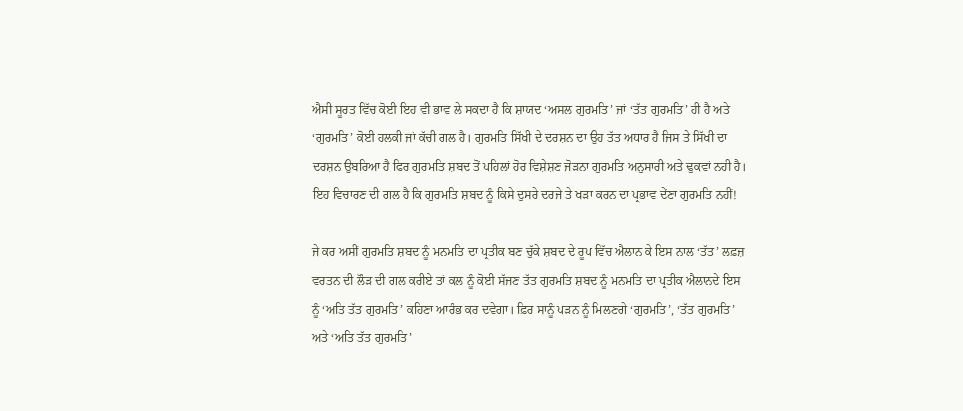ਐਸੀ ਸੂਰਤ ਵਿੱਚ ਕੋਈ ਇਹ ਵੀ ਭਾਵ ਲੇ ਸਕਦਾ ਹੈ ਕਿ ਸ਼ਾਯਦ ‘ਅਸਲ ਗੁਰਮਤਿ’ ਜਾਂ ‘ਤੱਤ ਗੁਰਮਤਿ’ ਹੀ ਹੈ ਅਤੇ ‘ਗੁਰਮਤਿ’ ਕੋਈ ਹਲਕੀ ਜਾਂ ਕੱਚੀ ਗਲ ਹੈ। ਗੁਰਮਤਿ ਸਿੱਖੀ ਦੇ ਦਰਸ਼ਨ ਦਾ ਉਹ ਤੱਤ ਅਧਾਰ ਹੈ ਜਿਸ ਤੇ ਸਿੱਖੀ ਦਾ ਦਰਸ਼ਨ ਉਬਰਿਆ ਹੈ ਫਿਰ ਗੁਰਮਤਿ ਸ਼ਬਦ ਤੋਂ ਪਹਿਲਾਂ ਹੋਰ ਵਿਸ਼ੇਸ਼ਣ ਜੋੜਨਾ ਗੁਰਮਤਿ ਅਨੁਸਾਰੀ ਅਤੇ ਢੁਕਵਾਂ ਨਹੀ ਹੈ। ਇਹ ਵਿਚਾਰਣ ਦੀ ਗਲ ਹੈ ਕਿ ਗੁਰਮਤਿ ਸ਼ਬਦ ਨੂੰ ਕਿਸੇ ਦੁਸਰੇ ਦਰਜੇ ਤੇ ਖੜਾ ਕਰਨ ਦਾ ਪ੍ਰਭਾਵ ਦੇਂਣਾ ਗੁਰਮਤਿ ਨਹੀਂ!

ਜੇ ਕਰ ਅਸੀਂ ਗੁਰਮਤਿ ਸ਼ਬਦ ਨੂੰ ਮਨਮਤਿ ਦਾ ਪ੍ਰਤੀਕ ਬਣ ਚੁੱਕੇ ਸ਼ਬਦ ਦੇ ਰੂਪ ਵਿੱਚ ਐਲਾਨ ਕੇ ਇਸ ਨਾਲ ‘ਤੱਤ’ ਲਫ਼ਜ਼ ਵਰਤਨ ਦੀ ਲੌੜ ਦੀ ਗਲ ਕਰੀਏ ਤਾਂ ਕਲ ਨੂੰ ਕੋਈ ਸੱਜਣ ਤੱਤ ਗੁਰਮਤਿ ਸ਼ਬਦ ਨੂੰ ਮਨਮਤਿ ਦਾ ਪ੍ਰਤੀਕ ਐਲਾਨਦੇ ਇਸ ਨੂੰ ‘ਅਤਿ ਤੱਤ ਗੁਰਮਤਿ’ ਕਹਿਣਾ ਆਰੰਭ ਕਰ ਦਵੇਗਾ। ਫ਼ਿਰ ਸਾਨੂੰ ਪੜਨ ਨੂੰ ਮਿਲਣਗੇ ‘ਗੁਰਮਤਿ’, ‘ਤੱਤ ਗੁਰਮਤਿ’ ਅਤੇ ‘ਅਤਿ ਤੱਤ ਗੁਰਮਤਿ’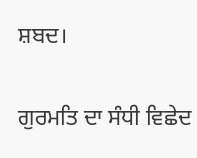ਸ਼ਬਦ।

ਗੁਰਮਤਿ ਦਾ ਸੰਧੀ ਵਿਛੇਦ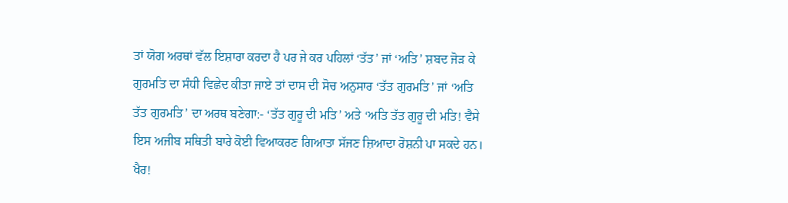ਤਾਂ ਯੋਗ ਅਰਥਾਂ ਵੱਲ ਇਸ਼ਾਰਾ ਕਰਦਾ ਹੈ ਪਰ ਜੇ ਕਰ ਪਹਿਲਾਂ ‘ਤੱਤ’ ਜਾਂ ‘ਅਤਿ’ ਸ਼ਬਦ ਜੋੜ ਕੇ ਗੁਰਮਤਿ ਦਾ ਸੰਧੀ ਵਿਛੇਦ ਕੀਤਾ ਜਾਏ ਤਾਂ ਦਾਸ ਦੀ ਸੋਚ ਅਨੁਸਾਰ ‘ਤੱਤ ਗੁਰਮਤਿ’ ਜਾਂ ‘ਅਤਿ ਤੱਤ ਗੁਰਮਤਿ’ ਦਾ ਅਰਥ ਬਣੇਗਾ:- ‘ਤੱਤ ਗੁਰੂ ਦੀ ਮਤਿ’ ਅਤੇ ‘ਅਤਿ ਤੱਤ ਗੁਰੂ ਦੀ ਮਤਿ! ਵੈਸੇ ਇਸ ਅਜੀਬ ਸਥਿਤੀ ਬਾਰੇ ਕੋਈ ਵਿਆਕਰਣ ਗਿਆਤਾ ਸੱਜਣ ਜ਼ਿਆਦਾ ਰੋਸ਼ਨੀ ਪਾ ਸਕਦੇ ਹਨ। ਖੈਰ!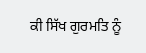ਕੀ ਸਿੱਖ ਗੁਰਮਤਿ ਨੂੰ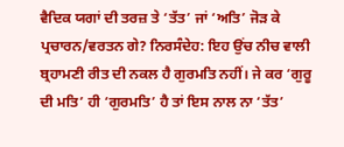ਵੈਦਿਕ ਯਗਾਂ ਦੀ ਤਰਜ਼ ਤੇ ‘ਤੱਤ’ ਜਾਂ ‘ਅਤਿ’ ਜੋੜ ਕੇ ਪ੍ਰਚਾਰਨ/ਵਰਤਨ ਗੇ? ਨਿਰਸੰਦੇਹ: ਇਹ ਉਂਚ ਨੀਚ ਵਾਲੀ ਬ੍ਰਹਾਮਣੀ ਰੀਤ ਦੀ ਨਕਲ ਹੈ ਗੁਰਮਤਿ ਨਹੀਂ। ਜੇ ਕਰ ‘ਗੁਰੂ ਦੀ ਮਤਿ’ ਹੀ ‘ਗੁਰਮਤਿ’ ਹੈ ਤਾਂ ਇਸ ਨਾਲ ਨਾ ‘ਤੱਤ’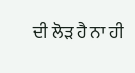ਦੀ ਲੋੜ ਹੈ ਨਾ ਹੀ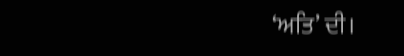‘ਅਤਿ’ ਦੀ।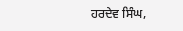ਹਰਦੇਵ ਸਿੰਘ,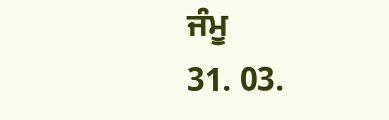ਜੰਮੂ
31. 03.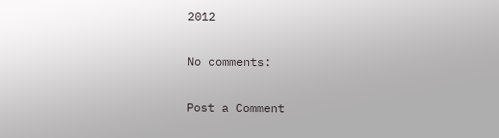2012

No comments:

Post a Comment